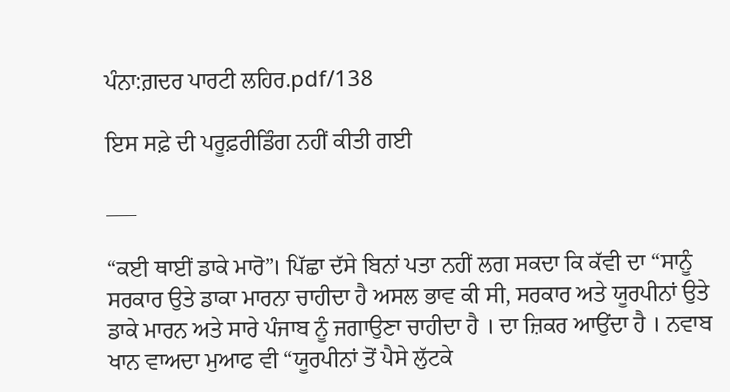ਪੰਨਾ:ਗ਼ਦਰ ਪਾਰਟੀ ਲਹਿਰ.pdf/138

ਇਸ ਸਫ਼ੇ ਦੀ ਪਰੂਫ਼ਰੀਡਿੰਗ ਨਹੀਂ ਕੀਤੀ ਗਈ

___

“ਕਈ ਥਾਈਂ ਡਾਕੇ ਮਾਰੋ”। ਪਿੱਛਾ ਦੱਸੇ ਬਿਨਾਂ ਪਤਾ ਨਹੀਂ ਲਗ ਸਕਦਾ ਕਿ ਕੱਵੀ ਦਾ “ਸਾਨੂੰ ਸਰਕਾਰ ਉਤੇ ਡਾਕਾ ਮਾਰਨਾ ਚਾਹੀਦਾ ਹੈ ਅਸਲ ਭਾਵ ਕੀ ਸੀ, ਸਰਕਾਰ ਅਤੇ ਯੂਰਪੀਨਾਂ ਉਤੇ ਡਾਕੇ ਮਾਰਨ ਅਤੇ ਸਾਰੇ ਪੰਜਾਬ ਨੂੰ ਜਗਾਉਣਾ ਚਾਹੀਦਾ ਹੈ । ਦਾ ਜ਼ਿਕਰ ਆਉਂਦਾ ਹੈ । ਨਵਾਬ ਖਾਨ ਵਾਅਦਾ ਮੁਆਫ ਵੀ “ਯੂਰਪੀਨਾਂ ਤੋਂ ਪੈਸੇ ਲੁੱਟਕੇ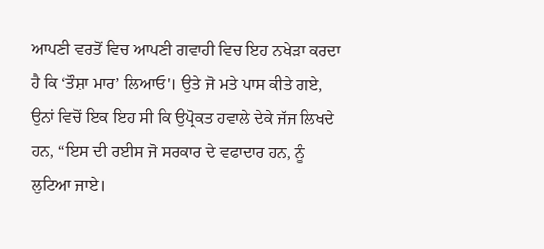ਆਪਣੀ ਵਰਤੋਂ ਵਿਚ ਆਪਣੀ ਗਵਾਹੀ ਵਿਚ ਇਹ ਨਖੇੜਾ ਕਰਦਾ ਹੈ ਕਿ ‘ਤੌਸ਼ਾ ਮਾਰ’ ਲਿਆਓ'। ਉਤੇ ਜੋ ਮਤੇ ਪਾਸ ਕੀਤੇ ਗਏ, ਉਨਾਂ ਵਿਚੋਂ ਇਕ ਇਹ ਸੀ ਕਿ ਉਪ੍ਰੋਕਤ ਹਵਾਲੇ ਦੇਕੇ ਜੱਜ ਲਿਖਦੇ ਹਨ, “ਇਸ ਦੀ ਰਈਸ ਜੋ ਸਰਕਾਰ ਦੇ ਵਫਾਦਾਰ ਹਨ, ਨੂੰ ਲੁਟਿਆ ਜਾਏ।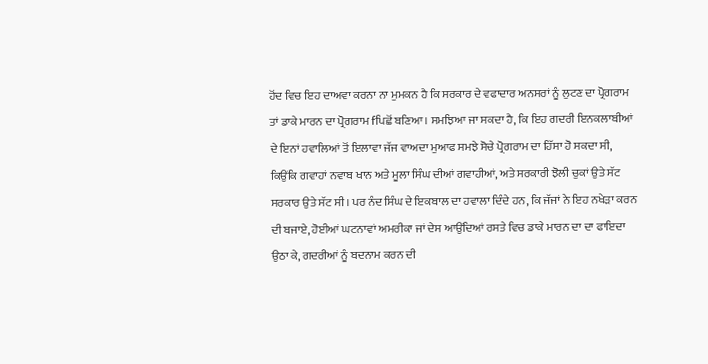ਹੋਂਦ ਵਿਚ ਇਹ ਦਾਅਵਾ ਕਰਨਾ ਨਾ ਮੁਮਕਨ ਹੈ ਕਿ ਸਰਕਾਰ ਦੇ ਵਫਾਦਾਰ ਅਨਸਰਾਂ ਨੂੰ ਲੁਟਣ ਦਾ ਪ੍ਰੋਗਰਾਮ ਤਾਂ ਡਾਕੇ ਮਾਰਨ ਦਾ ਪ੍ਰੋਗਰਾਮ fਪਿਛੋਂ ਬਣਿਆ। ਸਮਝਿਆ ਜਾ ਸਕਦਾ ਹੈ, ਕਿ ਇਹ ਗਦਰੀ ਇਨਕਲਾਬੀਆਂ ਦੇ ਇਨਾਂ ਹਵਾਲਿਆਂ ਤੋਂ ਇਲਾਵਾ ਜੱਜ ਵਾਅਦਾ ਮੁਆਫ ਸਮਝੇ ਸੋਚੇ ਪ੍ਰੋਗਰਾਮ ਦਾ ਹਿੱਸਾ ਹੋ ਸਕਦਾ ਸੀ, ਕਿਉਂਕਿ ਗਵਾਹਾਂ ਨਵਾਬ ਖਾਨ ਅਤੇ ਮੂਲਾ ਸਿੰਘ ਦੀਆਂ ਗਵਾਹੀਆਂ, ਅਤੇ ਸਰਕਾਰੀ ਝੋਲੀ ਚੁਕਾਂ ਉਤੇ ਸੱਟ ਸਰਕਾਰ ਉਤੇ ਸੱਟ ਸੀ। ਪਰ ਨੰਦ ਸਿੰਘ ਦੇ ਇਕਬਾਲ ਦਾ ਹਵਾਲਾ ਦਿੰਦੇ ਹਨ, ਕਿ ਜੱਜਾਂ ਨੇ ਇਹ ਨਖੇੜਾ ਕਰਨ ਦੀ ਬਜਾਏ, ਹੋਈਆਂ ਘਟਨਾਵਾਂ ਅਮਰੀਕਾ ਜਾਂ ਦੇਸ ਆਉਂਦਿਆਂ ਰਸਤੇ ਵਿਚ ਡਾਕੇ ਮਾਰਨ ਦਾ ਦਾ ਫਾਇਦਾ ਉਠਾ ਕੇ, ਗਦਰੀਆਂ ਨੂੰ ਬਦਨਾਮ ਕਰਨ ਦੀ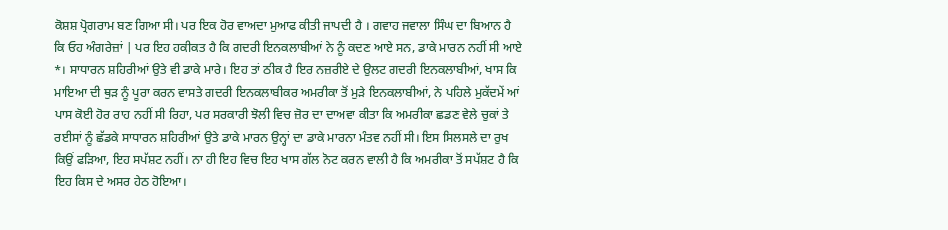ਕੋਸ਼ਸ਼ ਪ੍ਰੋਗਰਾਮ ਬਣ ਗਿਆ ਸੀ। ਪਰ ਇਕ ਹੋਰ ਵਾਅਦਾ ਮੁਆਫ ਕੀਤੀ ਜਾਪਦੀ ਹੈ । ਗਵਾਹ ਜਵਾਲਾ ਸਿੰਘ ਦਾ ਬਿਆਨ ਹੈ ਕਿ ਓਹ ਅੰਗਰੇਜ਼ਾਂ | ਪਰ ਇਹ ਹਕੀਕਤ ਹੈ ਕਿ ਗਦਰੀ ਇਨਕਲਾਬੀਆਂ ਨੇ ਨੂੰ ਕਦਣ ਆਏ ਸਨ, ਡਾਕੇ ਮਾਰਨ ਨਹੀਂ ਸੀ ਆਏ *। ਸਾਧਾਰਨ ਸ਼ਹਿਰੀਆਂ ਉਤੇ ਵੀ ਡਾਕੇ ਮਾਰੇ। ਇਹ ਤਾਂ ਠੀਕ ਹੈ ਇਰ ਨਜ਼ਰੀਏ ਦੇ ਉਲਟ ਗਦਰੀ ਇਨਕਲਾਬੀਆਂ, ਖਾਸ ਕਿ ਮਾਇਆ ਦੀ ਥੁੜ ਨੂੰ ਪੂਰਾ ਕਰਨ ਵਾਸਤੇ ਗਦਰੀ ਇਨਕਲਾਬੀਕਰ ਅਮਰੀਕਾ ਤੋਂ ਮੁੜੇ ਇਨਕਲਾਬੀਆਂ, ਨੇ ਪਹਿਲੇ ਮੁਕੱਦਮੇਂ ਆਂ ਪਾਸ ਕੋਈ ਹੋਰ ਰਾਹ ਨਹੀਂ ਸੀ ਰਿਹਾ, ਪਰ ਸਰਕਾਰੀ ਝੋਲੀ ਵਿਚ ਜ਼ੋਰ ਦਾ ਦਾਅਵਾ ਕੀਤਾ ਕਿ ਅਮਰੀਕਾ ਛਡਣ ਵੇਲੇ ਚੁਕਾਂ ਤੇ ਰਈਸਾਂ ਨੂੰ ਛੱਡਕੇ ਸਾਧਾਰਨ ਸ਼ਹਿਰੀਆਂ ਉਤੇ ਡਾਕੇ ਮਾਰਨ ਉਨ੍ਹਾਂ ਦਾ ਡਾਕੇ ਮਾਰਨਾ ਮੰਤਵ ਨਹੀਂ ਸੀ। ਇਸ ਸਿਲਸਲੇ ਦਾ ਰੁਖ ਕਿਉਂ ਫੜਿਆ, ਇਹ ਸਪੱਸ਼ਟ ਨਹੀਂ। ਨਾ ਹੀ ਇਹ ਵਿਚ ਇਹ ਖਾਸ ਗੱਲ ਨੋਟ ਕਰਨ ਵਾਲੀ ਹੈ ਕਿ ਅਮਰੀਕਾ ਤੋਂ ਸਪੱਸ਼ਟ ਹੈ ਕਿ ਇਹ ਕਿਸ ਦੇ ਅਸਰ ਹੇਠ ਹੋਇਆ।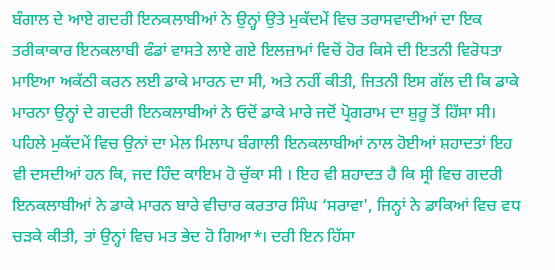ਬੰਗਾਲ ਦੇ ਆਏ ਗਦਰੀ ਇਨਕਲਾਬੀਆਂ ਨੇ ਉਨ੍ਹਾਂ ਉਤੇ ਮੁਕੱਦਮੇਂ ਵਿਚ ਤਰਾਸਵਾਦੀਆਂ ਦਾ ਇਕ ਤਰੀਕਾਕਾਰ ਇਨਕਲਾਬੀ ਫੰਡਾਂ ਵਾਸਤੇ ਲਾਏ ਗਏ ਇਲਜ਼ਾਮਾਂ ਵਿਚੋਂ ਹੋਰ ਕਿਸੇ ਦੀ ਇਤਨੀ ਵਿਰੋਧਤਾ ਮਾਇਆ ਅਕੱਠੀ ਕਰਨ ਲਈ ਡਾਕੇ ਮਾਰਨ ਦਾ ਸੀ, ਅਤੇ ਨਹੀਂ ਕੀਤੀ, ਜਿਤਨੀ ਇਸ ਗੱਲ ਦੀ ਕਿ ਡਾਕੇ ਮਾਰਨਾ ਉਨ੍ਹਾਂ ਦੇ ਗਦਰੀ ਇਨਕਲਾਬੀਆਂ ਨੇ ਓਦੋਂ ਡਾਕੇ ਮਾਰੇ ਜਦੋਂ ਪ੍ਰੋਗਰਾਮ ਦਾ ਸ਼ੁਰੂ ਤੋਂ ਹਿੱਸਾ ਸੀ। ਪਹਿਲੇ ਮੁਕੱਦਮੇਂ ਵਿਚ ਉਨਾਂ ਦਾ ਮੇਲ ਮਿਲਾਪ ਬੰਗਾਲੀ ਇਨਕਲਾਬੀਆਂ ਨਾਲ ਹੋਈਆਂ ਸ਼ਹਾਦਤਾਂ ਇਹ ਵੀ ਦਸਦੀਆਂ ਹਨ ਕਿ, ਜਦ ਹਿੰਦ ਕਾਇਮ ਹੋ ਚੁੱਕਾ ਸੀ । ਇਹ ਵੀ ਸ਼ਹਾਦਤ ਹੈ ਕਿ ਸ੍ਰੀ ਵਿਚ ਗਦਰੀ ਇਨਕਲਾਬੀਆਂ ਨੇ ਡਾਕੇ ਮਾਰਨ ਬਾਰੇ ਵੀਚਾਰ ਕਰਤਾਰ ਸਿੰਘ ‘ਸਰਾਵਾ', ਜਿਨ੍ਹਾਂ ਨੇ ਡਾਕਿਆਂ ਵਿਚ ਵਧ ਚੜਕੇ ਕੀਤੀ, ਤਾਂ ਉਨ੍ਹਾਂ ਵਿਚ ਮਤ ਭੇਦ ਹੋ ਗਿਆ*। ਦਰੀ ਇਨ ਹਿੱਸਾ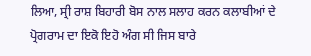ਲਿਆ, ਸ੍ਰੀ ਰਾਸ਼ ਬਿਹਾਰੀ ਬੋਸ ਨਾਲ ਸਲਾਹ ਕਰਨ ਕਲਾਬੀਆਂ ਦੇ ਪ੍ਰੋਗਰਾਮ ਦਾ ਇਕੋ ਇਹੋ ਅੰਗ ਸੀ ਜਿਸ ਬਾਰੇ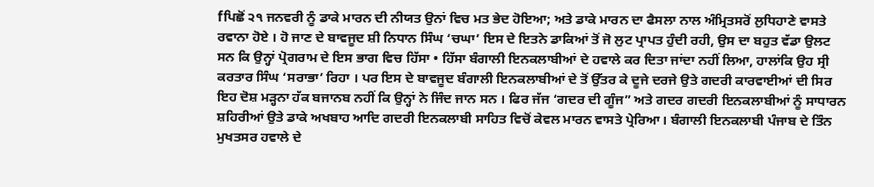fਪਿਛੋਂ ੨੧ ਜਨਵਰੀ ਨੂੰ ਡਾਕੇ ਮਾਰਨ ਦੀ ਨੀਯਤ ਉਨਾਂ ਵਿਚ ਮਤ ਭੇਦ ਹੋਇਆ; ਅਤੇ ਡਾਕੇ ਮਾਰਨ ਦਾ ਫੈਸਲਾ ਨਾਲ ਅੰਮ੍ਰਿਤਸਰੋਂ ਲੁਧਿਹਾਣੇ ਵਾਸਤੇ ਰਵਾਨਾ ਹੋਏ । ਹੋ ਜਾਣ ਦੇ ਬਾਵਜੂਦ ਸ਼ੀ ਨਿਧਾਨ ਸਿੰਘ ‘ਚਘਾ’ ਇਸ ਦੇ ਇਤਨੇ ਡਾਕਿਆਂ ਤੋਂ ਜੋ ਲੁਟ ਪ੍ਰਾਪਤ ਹੁੰਦੀ ਰਹੀ, ਉਸ ਦਾ ਬਹੁਤ ਵੱਡਾ ਉਲਟ ਸਨ ਕਿ ਉਨ੍ਹਾਂ ਪ੍ਰੋਗਰਾਮ ਦੇ ਇਸ ਭਾਗ ਵਿਚ ਹਿੱਸਾ • ਹਿੱਸਾ ਬੰਗਾਲੀ ਇਨਕਲਾਬੀਆਂ ਦੇ ਹਵਾਲੇ ਕਰ ਦਿਤਾ ਜਾਂਦਾ ਨਹੀਂ ਲਿਆ, ਹਾਲਾਂਕਿ ਉਹ ਸ੍ਰੀ ਕਰਤਾਰ ਸਿੰਘ ‘ਸਰਾਭਾ’ ਰਿਹਾ । ਪਰ ਇਸ ਦੇ ਬਾਵਜੂਦ ਬੰਗਾਲੀ ਇਨਕਲਾਬੀਆਂ ਦੇ ਤੋਂ ਉੱਤਰ ਕੇ ਦੂਜੇ ਦਰਜੇ ਉਤੇ ਗਦਰੀ ਕਾਰਵਾਈਆਂ ਦੀ ਸਿਰ ਇਹ ਦੋਸ਼ ਮੜ੍ਹਨਾ ਹੱਕ ਬਜਾਨਬ ਨਹੀਂ ਕਿ ਉਨ੍ਹਾਂ ਨੇ ਜਿੰਦ ਜਾਨ ਸਨ । ਫਿਰ ਜੱਜ ‘ਗਦਰ ਦੀ ਗੂੰਜ” ਅਤੇ ਗਦਰ ਗਦਰੀ ਇਨਕਲਾਬੀਆਂ ਨੂੰ ਸਾਧਾਰਨ ਸ਼ਹਿਰੀਆਂ ਉਤੇ ਡਾਕੇ ਅਖਬਾਹ ਆਦਿ ਗਦਰੀ ਇਨਕਲਾਬੀ ਸਾਹਿਤ ਵਿਚੋਂ ਕੇਵਲ ਮਾਰਨ ਵਾਸਤੇ ਪ੍ਰੇਰਿਆ। ਬੰਗਾਲੀ ਇਨਕਲਾਬੀ ਪੰਜਾਬ ਦੇ ਤਿੰਨ ਮੁਖਤਸਰ ਹਵਾਲੇ ਦੇ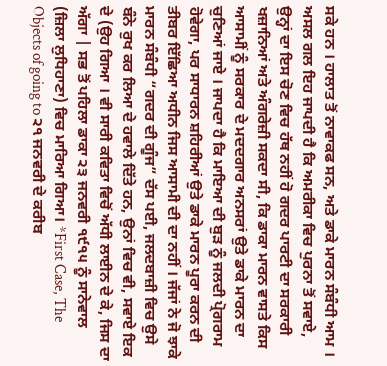ਸਕੇ ਹਨ । ਹਾਲਾਤ ਤੋਂ ਨਾਵਾਕਫ ਸਨ, ਅਤੇ ਡਾਕੇ ਮਾਰਨ ਸੰਬੰਧੀ ਆਮ । ਅਸਲ ਗਲ ਇਹ ਜਾਪਦੀ ਹੈ ਕਿ ਅਮਰੀਕਾ ਵਿਚ ਪੁਰਨਾ ਤੋਂ ਸਵਾਏ, ਉਨ੍ਹਾਂ ਦਾ ਇਸ ਚੋਣ ਵਿਚ ਹੱਥ ਨਹੀਂ ਹੋ ਗਦਰ ਪਾਰਟੀ ਦਾ ਸਰਕਾਰੀ ਖਜ਼ਾਨਿਆਂ ਅਤੇ ਅੰਗਰੇਜ਼ੀ ਸਕਦਾ ਸੀ, ਕਿ ਡਾਕਾ ਮਾਰਨ ਵਾਸਤੇ ਕਿਸ ਆਸਾਮੀਂ ਨੂੰ ਸਰਕਾਰ ਦੇ ਮਦਦਗਾਰ ਅਨਸਰਾਂ ਉਤੇ ਡਾਕੇ ਮਾਰਨ ਦਾ ਚੁਣਿਆਂ ਜਾਏ । ਜਾਪਦਾ ਹੈ ਕਿ ਮਾਇਆ ਦੀ ਬੁੜ ਨੂੰ ਜਲਦੀ ਪ੍ਰੋਗਰਾਮ ਹੋਵੇਗਾ, ਪਰ ਸਾਧਾਰਨ ਸ਼ਹਿਰੀਆਂ ਉਤੇ ਡਾਕੇ ਮਾਰਨ ਪੂਰਾ ਕਰਨ ਦੀ ਤੀਬਰ ਇੱਛਿਆ ਅਧੀਨ ਜਿਸ ਆਸਾਮੀ ਦੀ ਦਾ ਨਹੀਂ । ਜੱਜਾਂ ਨੇ ਜੋ ਝਾਕੇ ਮਾਰਨ ਸੰਬੰਧੀ “ਗਦਰ ਦੀ ਗੂੰਜ” ਦੱਸ ਪਈ, ਜਲਦਬਾਜ਼ੀ ਵਿਚ ਉਸੇ ਬੰਨੇ ਰੁਖ ਕਰ ਲਿਆ ਦੇ ਹਵਾਲੇ ਦਿੱਤੇ ਹਨ, ਉਨਾਂ ਵਿਚ ਵੀ, ਸਵਾਏ ਇਕ ਦੇ (ਉਹ ਗਿਆ । ਵੀ ਸਾਰੀ ਕਵਿਤਾ ਵਿਚੋਂ ਅੱਧੀ ਲਾਈਨ ਦੇ ਕੇ, ਜਿਸ ਦਾ ਅੱਗਾ | ਸਭ ਤੋਂ ਪਹਿਲਾ ਡਾਕਾ ੨੩ ਜਨਵਰੀ ੧੯੧੫ ਨੂੰ ਸਾਨੇਵਾਲ (ਜ਼ਿਲਾ ਲੁਧਿਹਾਣਾ) ਵਿਚ ਮਾਰਿਆ ਗਿਆ। *First Case, The Objects of going to ੨੧ ਜਨਵਰੀ ਦੇ ਕਰੀਬ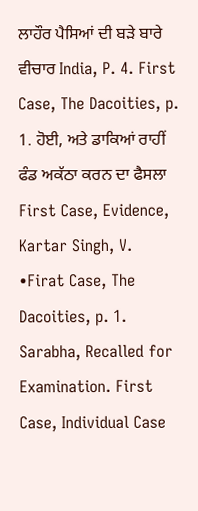ਲਾਹੌਰ ਪੈਸਿਆਂ ਦੀ ਬੜੇ ਬਾਰੇ ਵੀਚਾਰ India, P. 4. First Case, The Dacoities, p. 1. ਹੋਈ, ਅਤੇ ਡਾਕਿਆਂ ਰਾਹੀਂ ਫੰਡ ਅਕੱਠਾ ਕਰਨ ਦਾ ਫੈਸਲਾ First Case, Evidence, Kartar Singh, V. •Firat Case, The Dacoities, p. 1. Sarabha, Recalled for Examination. First Case, Individual Case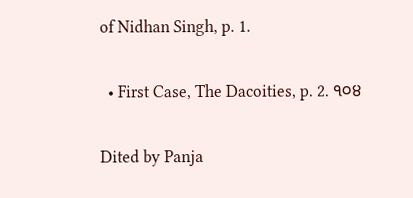of Nidhan Singh, p. 1.

  • First Case, The Dacoities, p. 2. ੧੦੪

Dited by Panja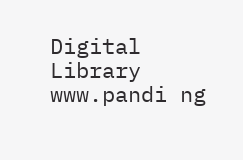Digital Library www.pandi ng